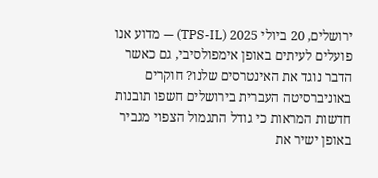ירושלים, 20 ביולי 2025 (TPS-IL) — מדוע אנו פועלים לעיתים באופן אימפולסיבי, גם כאשר הדבר נוגד את האינטרסים שלנו? חוקרים באוניברסיטה העברית בירושלים חשפו תובנות חדשות המראות כי גודל התגמול הצפוי מגביר באופן ישיר את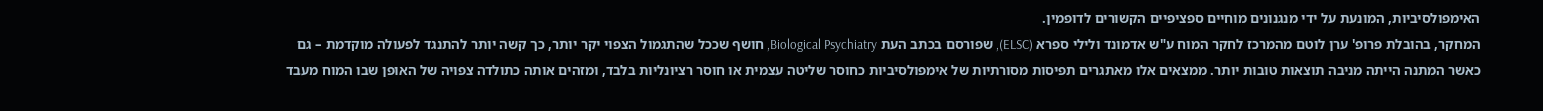האימפולסיביות, המונעת על ידי מנגנונים מוחיים ספציפיים הקשורים לדופמין.
המחקר, בהובלת פרופ' ערן לוטם מהמרכז לחקר המוח ע"ש אדמונד ולילי ספרא (ELSC), שפורסם בכתב העת Biological Psychiatry, חושף שככל שהתגמול הצפוי יקר יותר, כך קשה יותר להתנגד לפעולה מוקדמת – גם כאשר המתנה הייתה מניבה תוצאות טובות יותר. ממצאים אלו מאתגרים תפיסות מסורתיות של אימפולסיביות כחוסר שליטה עצמית או חוסר רציונליות בלבד, ומזהים אותה כתולדה צפויה של האופן שבו המוח מעבד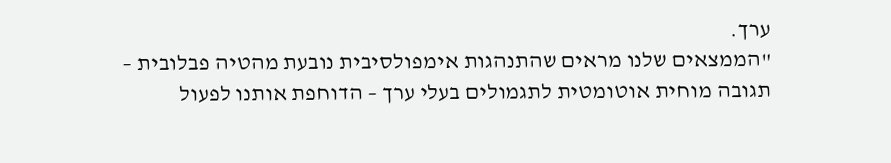ערך.
"הממצאים שלנו מראים שהתנהגות אימפולסיבית נובעת מהטיה פבלובית – תגובה מוחית אוטומטית לתגמולים בעלי ערך – הדוחפת אותנו לפעול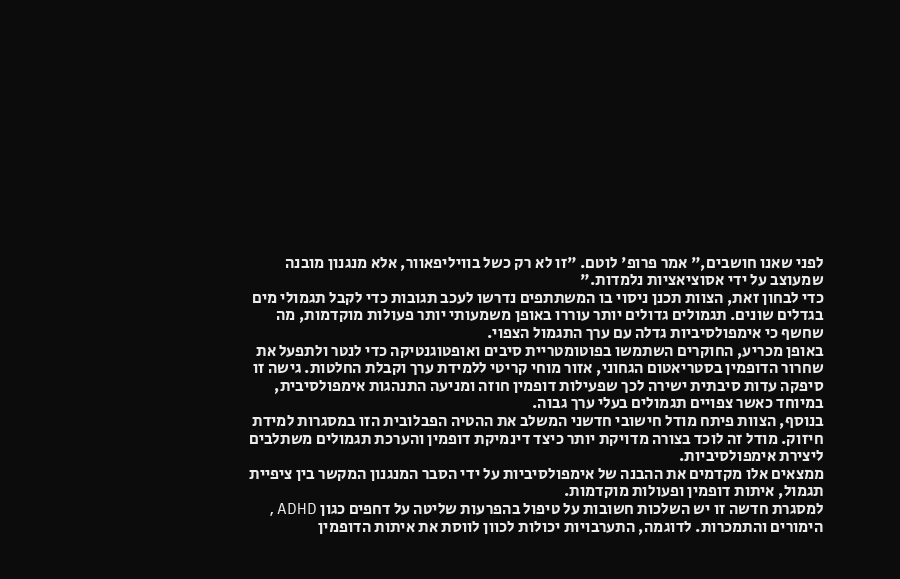לפני שאנו חושבים," אמר פרופ' לוטם. "זו לא רק כשל בוויליפאוור, אלא מנגנון מובנה שמעוצב על ידי אסוציאציות נלמדות."
כדי לבחון זאת, הצוות תכנן ניסוי בו המשתתפים נדרשו לעכב תגובות כדי לקבל תגמולי מים בגדלים שונים. תגמולים גדולים יותר עוררו באופן משמעותי יותר פעולות מוקדמות, מה שחשף כי אימפולסיביות גדלה עם ערך התגמול הצפוי.
באופן מכריע, החוקרים השתמשו בפוטומטריית סיבים ואופטוגנטיקה כדי לנטר ולתפעל את שחרור הדופמין בסטריאטום הגחוני, אזור מוחי קריטי ללמידת ערך וקבלת החלטות. גישה זו סיפקה עדות סיבתית ישירה לכך שפעילות דופמין חוזה ומניעה התנהגות אימפולסיבית, במיוחד כאשר צפויים תגמולים בעלי ערך גבוה.
בנוסף, הצוות פיתח מודל חישובי חדשני המשלב את ההטיה הפבלובית הזו במסגרות למידת חיזוק. מודל זה לוכד בצורה מדויקת יותר כיצד דינמיקת דופמין והערכת תגמולים משתלבים ליצירת אימפולסיביות.
ממצאים אלו מקדמים את ההבנה של אימפולסיביות על ידי הסבר המנגנון המקשר בין ציפיית תגמול, איתות דופמין ופעולות מוקדמות.
למסגרת חדשה זו יש השלכות חשובות על טיפול בהפרעות שליטה על דחפים כגון ADHD, הימורים והתמכרות. לדוגמה, התערבויות יכולות לכוון לווסת את איתות הדופמין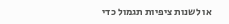או לשנות ציפיות תגמול כדי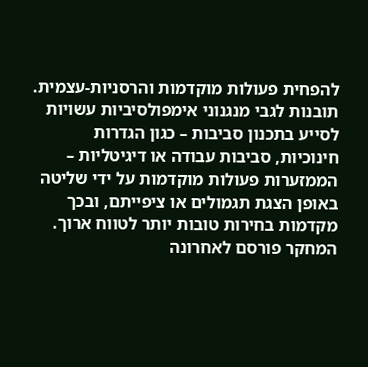להפחית פעולות מוקדמות והרסניות-עצמית.
תובנות לגבי מנגנוני אימפולסיביות עשויות לסייע בתכנון סביבות – כגון הגדרות חינוכיות, סביבות עבודה או דיגיטליות – הממזערות פעולות מוקדמות על ידי שליטה באופן הצגת תגמולים או ציפייתם, ובכך מקדמות בחירות טובות יותר לטווח ארוך.
המחקר פורסם לאחרונה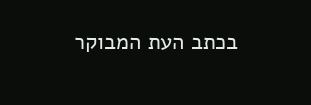בכתב העת המבוקר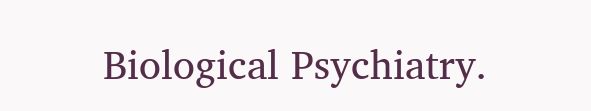Biological Psychiatry.